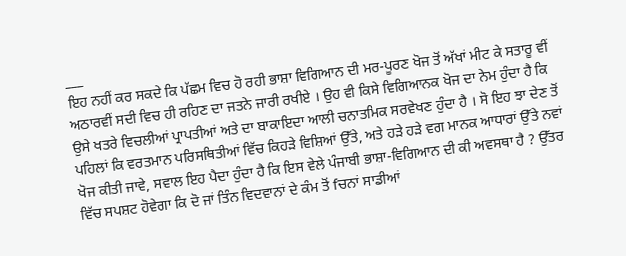___
ਇਹ ਨਹੀਂ ਕਰ ਸਕਦੇ ਕਿ ਪੱਛਮ ਵਿਚ ਹੋ ਰਹੀ ਭਾਸ਼ਾ ਵਿਗਿਆਨ ਦੀ ਮਰ-ਪੂਰਣ ਖੋਜ ਤੋਂ ਅੱਖਾਂ ਮੀਟ ਕੇ ਸਤਾਰੂ ਵੀਂ ਅਠਾਰਵੀਂ ਸਦੀ ਵਿਚ ਹੀ ਰਹਿਣ ਦਾ ਜਤਨੇ ਜਾਰੀ ਰਖੀਏ । ਉਹ ਵੀ ਕਿਸੇ ਵਿਗਿਆਨਕ ਖੋਜ ਦਾ ਨੇਮ ਹੁੰਦਾ ਹੈ ਕਿ ਉਸੇ ਖਤਰੇ ਵਿਚਲੀਆਂ ਪ੍ਰਾਪਤੀਆਂ ਅਤੇ ਦਾ ਬਾਕਾਇਦਾ ਆਲੀ ਚਨਾਤਮਿਕ ਸਰਵੇਖਣ ਹੁੰਦਾ ਹੈ । ਸੋ ਇਹ ਝਾ ਦੇਣ ਤੋਂ ਪਹਿਲਾਂ ਕਿ ਵਰਤਮਾਨ ਪਰਿਸਥਿਤੀਆਂ ਵਿੱਚ ਕਿਹੜੇ ਵਿਸ਼ਿਆਂ ਉੱਤੇ, ਅਤੇ ਹੜੇ ਹੜੇ ਵਗ ਮਾਨਕ ਆਧਾਰਾਂ ਉੱਤੇ ਨਵਾਂ ਖੋਜ ਕੀਤੀ ਜਾਵੇ, ਸਵਾਲ ਇਹ ਪੈਦਾ ਹੁੰਦਾ ਹੈ ਕਿ ਇਸ ਵੇਲੇ ਪੰਜਾਬੀ ਭਾਸ਼ਾ-ਵਿਗਿਆਨ ਦੀ ਕੀ ਅਵਸਥਾ ਹੈ ? ਉੱਤਰ ਵਿੱਚ ਸਪਸ਼ਟ ਹੋਵੇਗਾ ਕਿ ਦੋ ਜਾਂ ਤਿੰਨ ਵਿਦਵਾਨਾਂ ਦੇ ਕੰਮ ਤੋਂ fਚਨਾਂ ਸਾਡੀਆਂ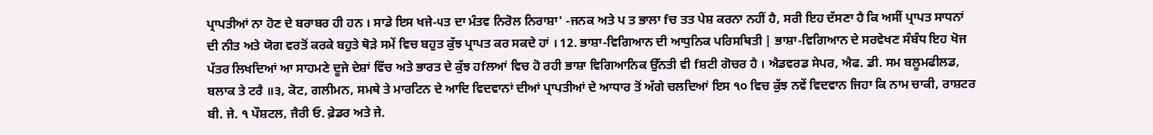ਪ੍ਰਾਪਤੀਆਂ ਨਾ ਹੋਣ ਦੇ ਬਰਾਬਰ ਹੀ ਹਨ । ਸਾਡੇ ਇਸ ਖਜੇ-੫ਤ ਦਾ ਮੰਤਵ ਨਿਰੋਲ ਨਿਰਾਸ਼ਾ' -ਜਨਕ ਅਤੇ ਪ ਤ ਭਾਲਾ fਚ ਤਤ ਪੇਸ਼ ਕਰਨਾ ਨਹੀਂ ਹੈ, ਸਰੀ ਇਹ ਦੱਸਣਾ ਹੈ ਕਿ ਅਸੀਂ ਪ੍ਰਾਪਤ ਸਾਧਨਾਂ ਦੀ ਨੀਤ ਅਤੇ ਯੋਗ ਵਰਤੋਂ ਕਰਕੇ ਬਹੁਤੇ ਥੋੜੇ ਸਮੇਂ ਵਿਚ ਬਹੁਤ ਕੁੱਝ ਪ੍ਰਾਪਤ ਕਰ ਸਕਦੇ ਹਾਂ । 12. ਭਾਸ਼ਾ-ਵਿਗਿਆਨ ਦੀ ਆਧੁਨਿਕ ਪਰਿਸਥਿਤੀ | ਭਾਸ਼ਾ-ਵਿਗਿਆਨ ਦੇ ਸਰਵੇਖਣ ਸੰਬੰਧ ਇਹ ਖੋਜ ਪੱਤਰ ਲਿਖਦਿਆਂ ਆ ਸਾਹਮਣੇ ਦੂਜੇ ਦੇਸ਼ਾਂ ਵਿੱਚ ਅਤੇ ਭਾਰਤ ਦੇ ਕੁੱਝ ਹfਲਆਂ ਵਿਚ ਹੋ ਰਹੀ ਭਾਸ਼ਾ ਵਿਗਿਆਨਿਕ ਉੱਨਤੀ ਵੀ fਸ਼ਟੀ ਗੋਚਰ ਹੈ । ਐਡਵਰਡ ਸੇਪਰ, ਐਫ. ਡੀ. ਸਮ ਬਲੂਮਫੀਲਡ, ਬਲਾਕ ਤੇ ਟਰੈ ॥੩, ਕੋਟ, ਗਲੀਮਨ, ਸਮਥੇ ਤੇ ਮਾਰਟਿਨ ਦੇ ਆਦਿ ਵਿਦਵਾਨਾਂ ਦੀਆਂ ਪ੍ਰਾਪਤੀਆਂ ਦੇ ਆਧਾਰ ਤੋਂ ਅੱਗੇ ਚਲਦਿਆਂ ਇਸ ੧੦ ਵਿਚ ਕੁੱਝ ਨਵੇਂ ਵਿਦਵਾਨ ਜਿਹਾ ਕਿ ਨਾਮ ਚਾਕੀ, ਰਾਸ਼ਟਰ ਬੀ. ਜੇ. ੧ ਪੌਸ਼ਟਲ, ਜੈਰੀ ਓ. ਫ਼ੇਡਰ ਅਤੇ ਜੇ.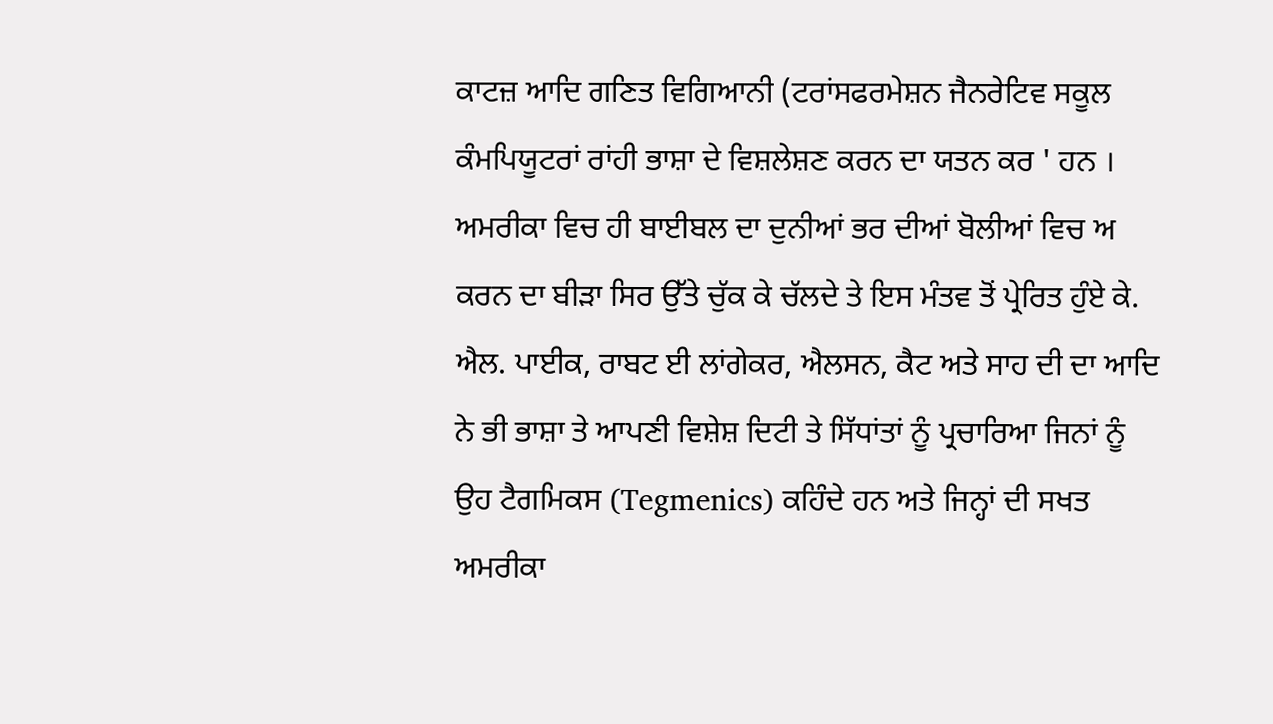ਕਾਟਜ਼ ਆਦਿ ਗਣਿਤ ਵਿਗਿਆਨੀ (ਟਰਾਂਸਫਰਮੇਸ਼ਨ ਜੈਨਰੇਟਿਵ ਸਕੂਲ ਕੰਮਪਿਯੂਟਰਾਂ ਰਾਂਹੀ ਭਾਸ਼ਾ ਦੇ ਵਿਸ਼ਲੇਸ਼ਣ ਕਰਨ ਦਾ ਯਤਨ ਕਰ ' ਹਨ । ਅਮਰੀਕਾ ਵਿਚ ਹੀ ਬਾਈਬਲ ਦਾ ਦੁਨੀਆਂ ਭਰ ਦੀਆਂ ਬੋਲੀਆਂ ਵਿਚ ਅ ਕਰਨ ਦਾ ਬੀੜਾ ਸਿਰ ਉੱਤੇ ਚੁੱਕ ਕੇ ਚੱਲਦੇ ਤੇ ਇਸ ਮੰਤਵ ਤੋਂ ਪ੍ਰੇਰਿਤ ਹੁੰਏ ਕੇ. ਐਲ. ਪਾਈਕ, ਰਾਬਟ ਈ ਲਾਂਗੇਕਰ, ਐਲਸਨ, ਕੈਟ ਅਤੇ ਸਾਹ ਦੀ ਦਾ ਆਦਿ ਨੇ ਭੀ ਭਾਸ਼ਾ ਤੇ ਆਪਣੀ ਵਿਸ਼ੇਸ਼ ਦਿਟੀ ਤੇ ਸਿੱਧਾਂਤਾਂ ਨੂੰ ਪ੍ਰਚਾਰਿਆ ਜਿਨਾਂ ਨੂੰ ਉਹ ਟੈਗਮਿਕਸ (Tegmenics) ਕਹਿੰਦੇ ਹਨ ਅਤੇ ਜਿਨ੍ਹਾਂ ਦੀ ਸਖਤ ਅਮਰੀਕਾ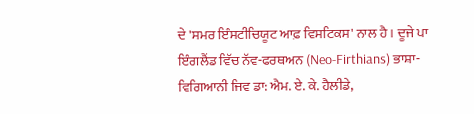ਦੇ 'ਸਮਰ ਇੰਸਟੀਚਿਯੂਟ ਆਫ਼ ਵਿਸਟਿਕਸ' ਨਾਲ ਹੈ । ਦੂਜੇ ਪਾ ਇੰਗਲੈਂਡ ਵਿੱਚ ਨੱਵ-ਫਰਥਅਨ (Neo-Firthians) ਭਾਸ਼ਾ-ਵਿਗਿਆਨੀ ਜਿਵ ਡਾ: ਐਮ. ਏ. ਕੇ. ਹੈਲੀਡੇ,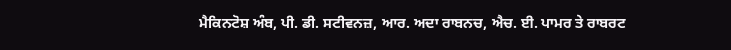ਮੈਕਿਨਟੋਸ਼ ਅੰਬ, ਪੀ. ਡੀ. ਸਟੀਵਨਜ਼, ਆਰ. ਅਦਾ ਰਾਬਨਚ, ਐਚ. ਈ. ਪਾਮਰ ਤੇ ਰਾਬਰਟ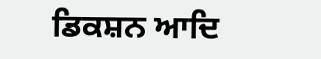ਡਿਕਸ਼ਨ ਆਦਿ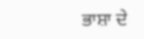ਭਾਸ਼ਾ ਦੇ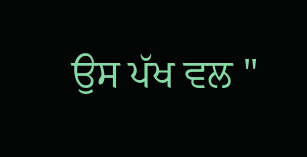ਉਸ ਪੱਖ ਵਲ "